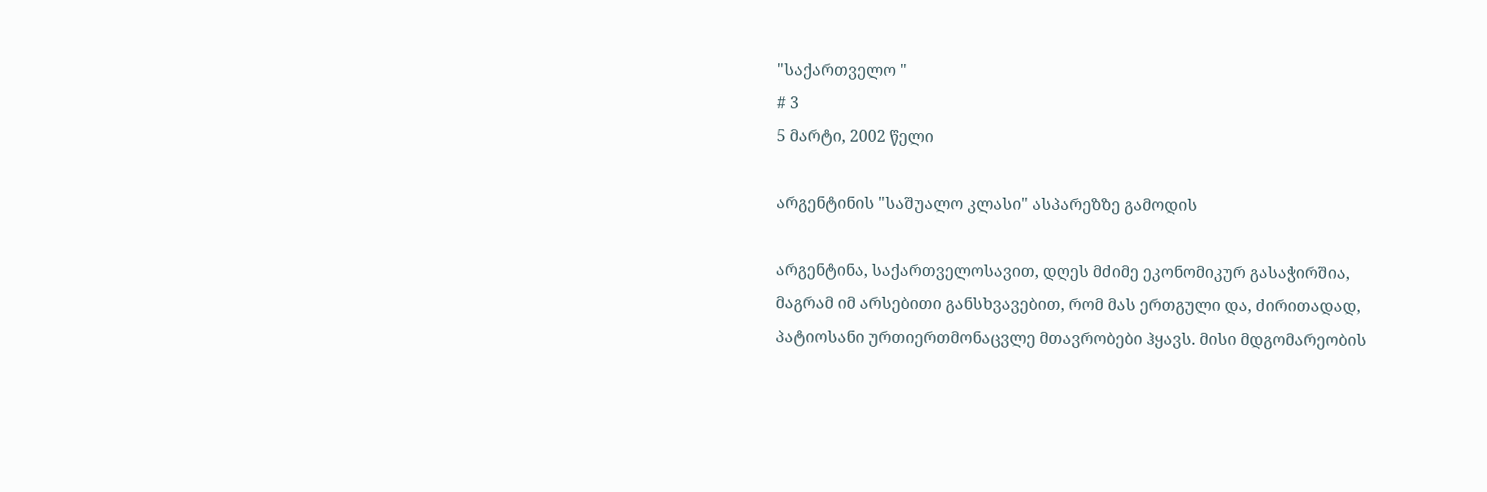"საქართველო "
# 3
5 მარტი, 2002 წელი

არგენტინის "საშუალო კლასი" ასპარეზზე გამოდის

არგენტინა, საქართველოსავით, დღეს მძიმე ეკონომიკურ გასაჭირშია, მაგრამ იმ არსებითი განსხვავებით, რომ მას ერთგული და, ძირითადად, პატიოსანი ურთიერთმონაცვლე მთავრობები ჰყავს. მისი მდგომარეობის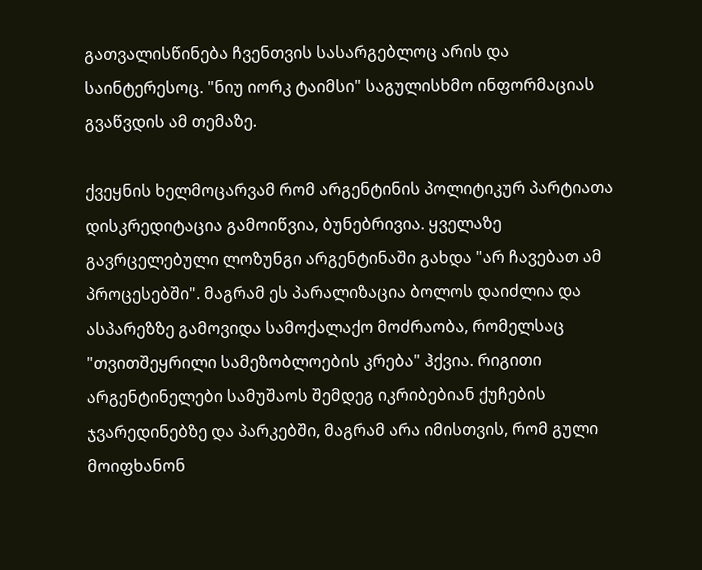გათვალისწინება ჩვენთვის სასარგებლოც არის და საინტერესოც. "ნიუ იორკ ტაიმსი" საგულისხმო ინფორმაციას გვაწვდის ამ თემაზე.

ქვეყნის ხელმოცარვამ რომ არგენტინის პოლიტიკურ პარტიათა დისკრედიტაცია გამოიწვია, ბუნებრივია. ყველაზე გავრცელებული ლოზუნგი არგენტინაში გახდა "არ ჩავებათ ამ პროცესებში". მაგრამ ეს პარალიზაცია ბოლოს დაიძლია და ასპარეზზე გამოვიდა სამოქალაქო მოძრაობა, რომელსაც "თვითშეყრილი სამეზობლოების კრება" ჰქვია. რიგითი არგენტინელები სამუშაოს შემდეგ იკრიბებიან ქუჩების ჯვარედინებზე და პარკებში, მაგრამ არა იმისთვის, რომ გული მოიფხანონ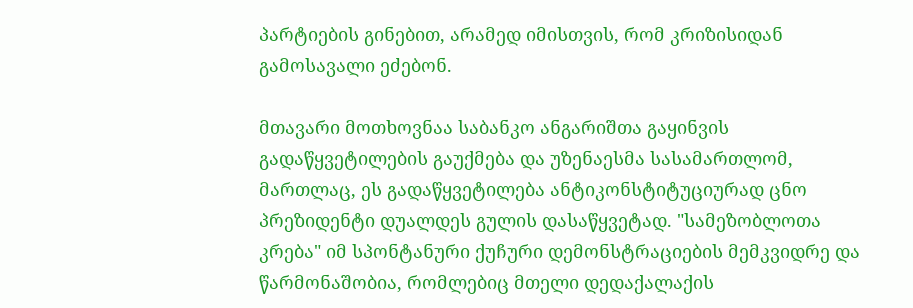პარტიების გინებით, არამედ იმისთვის, რომ კრიზისიდან გამოსავალი ეძებონ.

მთავარი მოთხოვნაა საბანკო ანგარიშთა გაყინვის გადაწყვეტილების გაუქმება და უზენაესმა სასამართლომ, მართლაც, ეს გადაწყვეტილება ანტიკონსტიტუციურად ცნო პრეზიდენტი დუალდეს გულის დასაწყვეტად. "სამეზობლოთა კრება" იმ სპონტანური ქუჩური დემონსტრაციების მემკვიდრე და წარმონაშობია, რომლებიც მთელი დედაქალაქის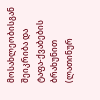მოსახლეობისგან შეიკრიბა და ტაფა-ქვაბების ბრახუნით (ლათინურ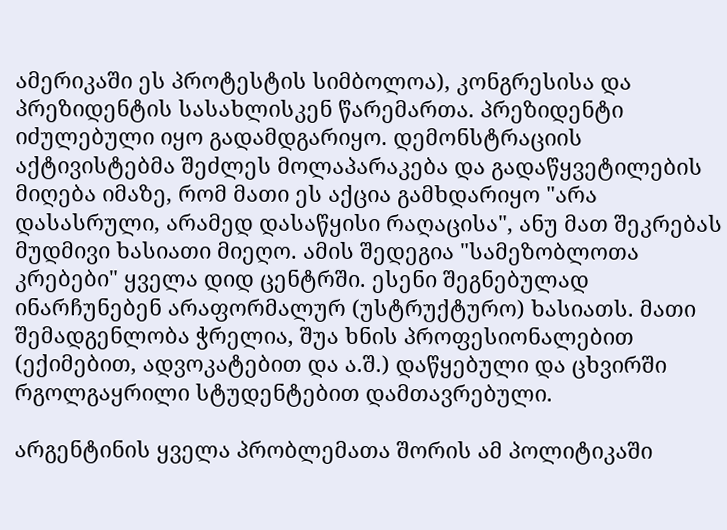ამერიკაში ეს პროტესტის სიმბოლოა), კონგრესისა და პრეზიდენტის სასახლისკენ წარემართა. პრეზიდენტი იძულებული იყო გადამდგარიყო. დემონსტრაციის აქტივისტებმა შეძლეს მოლაპარაკება და გადაწყვეტილების მიღება იმაზე, რომ მათი ეს აქცია გამხდარიყო "არა დასასრული, არამედ დასაწყისი რაღაცისა", ანუ მათ შეკრებას მუდმივი ხასიათი მიეღო. ამის შედეგია "სამეზობლოთა კრებები" ყველა დიდ ცენტრში. ესენი შეგნებულად ინარჩუნებენ არაფორმალურ (უსტრუქტურო) ხასიათს. მათი შემადგენლობა ჭრელია, შუა ხნის პროფესიონალებით (ექიმებით, ადვოკატებით და ა.შ.) დაწყებული და ცხვირში რგოლგაყრილი სტუდენტებით დამთავრებული.

არგენტინის ყველა პრობლემათა შორის ამ პოლიტიკაში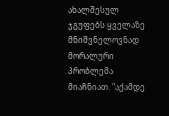ახალშესულ ჯგუფებს ყველაზე მნიშვნელოვნად მორალური პრობლემა მიაჩნიათ. "აქამდე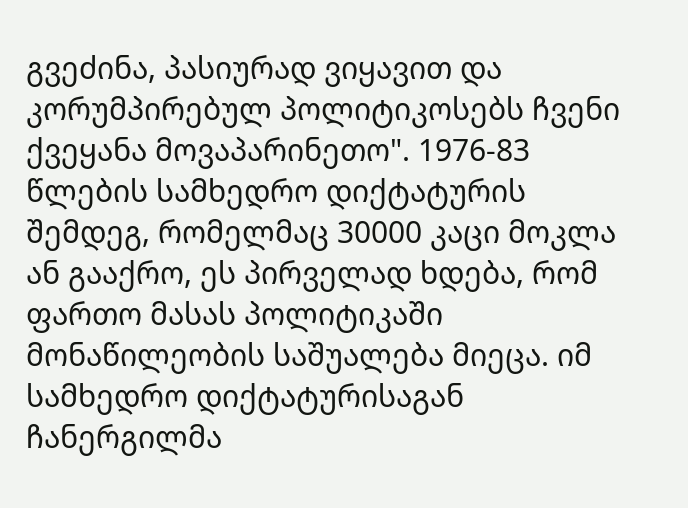გვეძინა, პასიურად ვიყავით და კორუმპირებულ პოლიტიკოსებს ჩვენი ქვეყანა მოვაპარინეთო". 1976-83 წლების სამხედრო დიქტატურის შემდეგ, რომელმაც 30000 კაცი მოკლა ან გააქრო, ეს პირველად ხდება, რომ ფართო მასას პოლიტიკაში მონაწილეობის საშუალება მიეცა. იმ სამხედრო დიქტატურისაგან ჩანერგილმა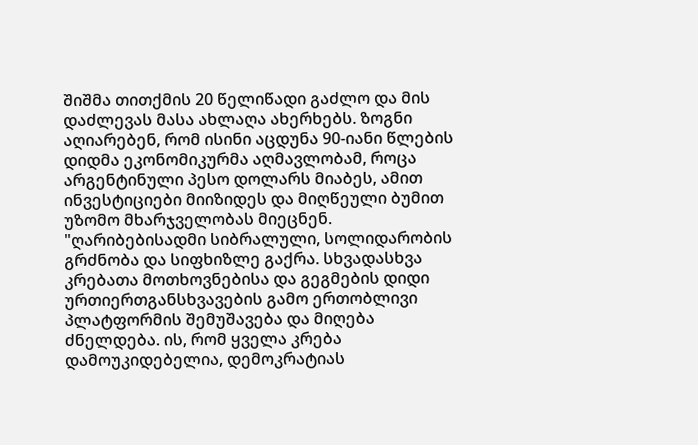შიშმა თითქმის 20 წელიწადი გაძლო და მის დაძლევას მასა ახლაღა ახერხებს. ზოგნი აღიარებენ, რომ ისინი აცდუნა 90-იანი წლების დიდმა ეკონომიკურმა აღმავლობამ, როცა არგენტინული პესო დოლარს მიაბეს, ამით ინვესტიციები მიიზიდეს და მიღწეული ბუმით უზომო მხარჯველობას მიეცნენ. "ღარიბებისადმი სიბრალული, სოლიდარობის გრძნობა და სიფხიზლე გაქრა. სხვადასხვა კრებათა მოთხოვნებისა და გეგმების დიდი ურთიერთგანსხვავების გამო ერთობლივი პლატფორმის შემუშავება და მიღება ძნელდება. ის, რომ ყველა კრება დამოუკიდებელია, დემოკრატიას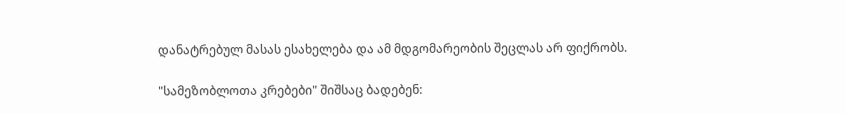დანატრებულ მასას ესახელება და ამ მდგომარეობის შეცლას არ ფიქრობს.

"სამეზობლოთა კრებები" შიშსაც ბადებენ: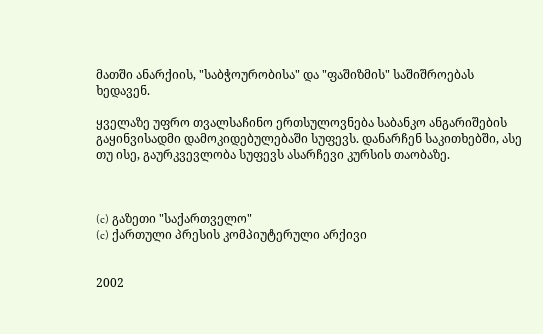მათში ანარქიის, "საბჭოურობისა" და "ფაშიზმის" საშიშროებას ხედავენ.

ყველაზე უფრო თვალსაჩინო ერთსულოვნება საბანკო ანგარიშების გაყინვისადმი დამოკიდებულებაში სუფევს. დანარჩენ საკითხებში, ასე თუ ისე, გაურკვევლობა სუფევს ასარჩევი კურსის თაობაზე.



(c) გაზეთი "საქართველო"
(c) ქართული პრესის კომპიუტერული არქივი


2002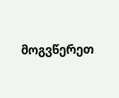მოგვწერეთ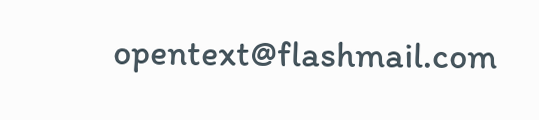opentext@flashmail.com